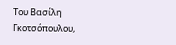Του Βασίλη Γκοτσόπουλου,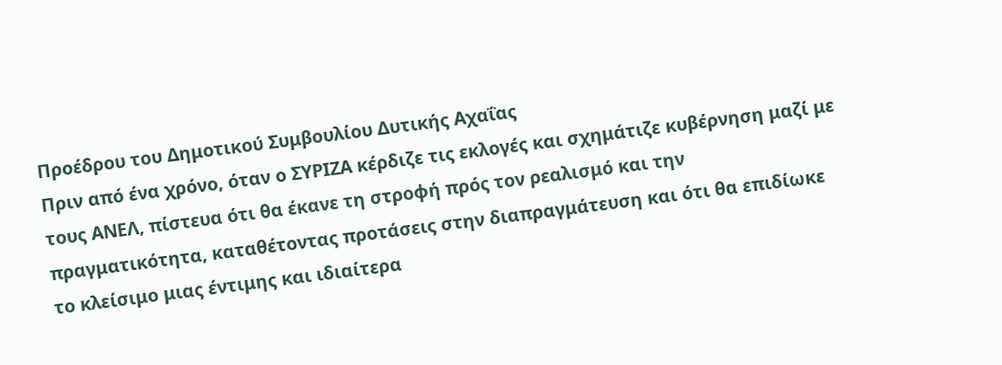Προέδρου του Δημοτικού Συμβουλίου Δυτικής Αχαΐας
Πριν από ένα χρόνο, όταν ο ΣΥΡΙΖΑ κέρδιζε τις εκλογές και σχημάτιζε κυβέρνηση μαζί με τους ΑΝΕΛ, πίστευα ότι θα έκανε τη στροφή πρός τον ρεαλισμό και την πραγματικότητα, καταθέτοντας προτάσεις στην διαπραγμάτευση και ότι θα επιδίωκε το κλείσιμο μιας έντιμης και ιδιαίτερα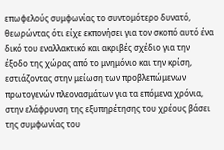επωφελούς συμφωνίας το συντομότερο δυνατό, θεωρώντας ότι είχε εκπονήσει για τον σκοπό αυτό ένα δικό του εναλλακτικό και ακριβές σχέδιο για την έξοδο της χώρας από το μνημόνιο και την κρίση, εστιάζοντας στην μείωση των προβλεπώμενων πρωτογενών πλεονασμάτων για τα επόμενα χρόνια, στην ελάφρυνση της εξυπηρέτησης του χρέους βάσει της συμφωνίας του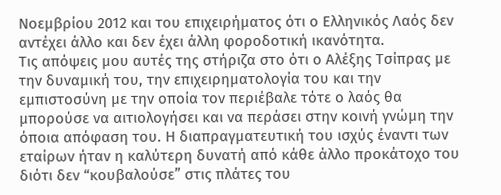Νοεμβρίου 2012 και του επιχειρήματος ότι ο Ελληνικός Λαός δεν αντέχει άλλο και δεν έχει άλλη φοροδοτική ικανότητα.
Τις απόψεις μου αυτές της στήριζα στο ότι ο Αλέξης Τσίπρας με την δυναμική του, την επιχειρηματολογία του και την εμπιστοσύνη με την οποία τον περιέβαλε τότε ο λαός θα μπορούσε να αιτιολογήσει και να περάσει στην κοινή γνώμη την όποια απόφαση του. Η διαπραγματευτική του ισχύς έναντι των εταίρων ήταν η καλύτερη δυνατή από κάθε άλλο προκάτοχο του διότι δεν “κουβαλούσε” στις πλάτες του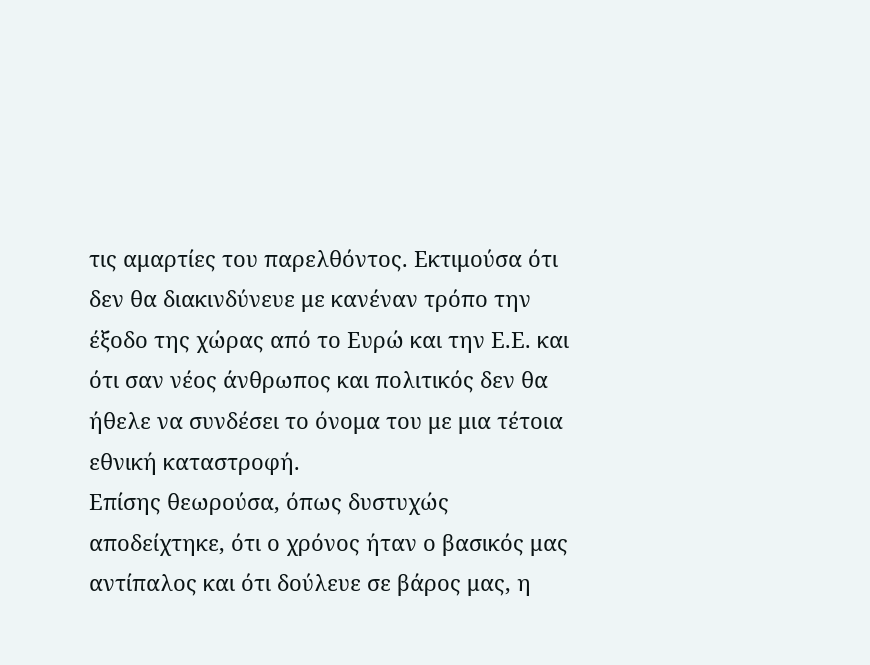τις αμαρτίες του παρελθόντος. Εκτιμούσα ότι δεν θα διακινδύνευε με κανέναν τρόπο την έξοδο της χώρας από το Ευρώ και την Ε.Ε. και ότι σαν νέος άνθρωπος και πολιτικός δεν θα ήθελε να συνδέσει το όνομα του με μια τέτοια εθνική καταστροφή.
Επίσης θεωρούσα, όπως δυστυχώς αποδείχτηκε, ότι ο χρόνος ήταν ο βασικός μας αντίπαλος και ότι δούλευε σε βάρος μας, η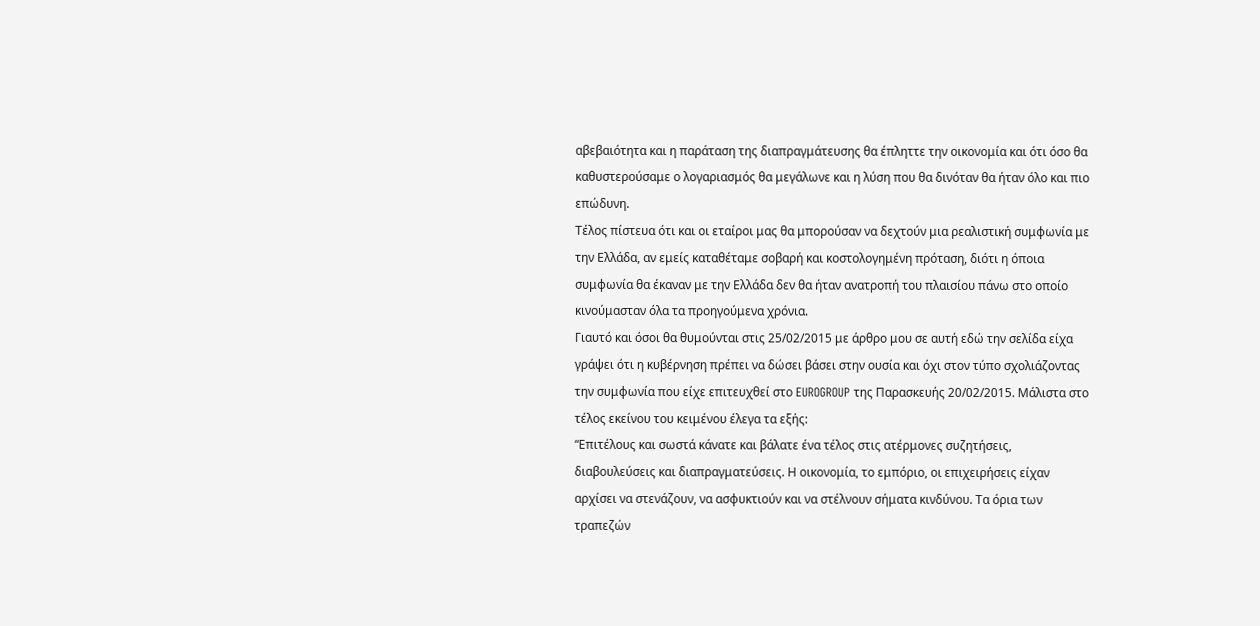αβεβαιότητα και η παράταση της διαπραγμάτευσης θα έπληττε την οικονομία και ότι όσο θα καθυστερούσαμε ο λογαριασμός θα μεγάλωνε και η λύση που θα δινόταν θα ήταν όλο και πιο επώδυνη.
Τέλος πίστευα ότι και οι εταίροι μας θα μπορούσαν να δεχτούν μια ρεαλιστική συμφωνία με την Ελλάδα, αν εμείς καταθέταμε σοβαρή και κοστολογημένη πρόταση, διότι η όποια συμφωνία θα έκαναν με την Ελλάδα δεν θα ήταν ανατροπή του πλαισίου πάνω στο οποίο κινούμασταν όλα τα προηγούμενα χρόνια.
Γιαυτό και όσοι θα θυμούνται στις 25/02/2015 με άρθρο μου σε αυτή εδώ την σελίδα είχα γράψει ότι η κυβέρνηση πρέπει να δώσει βάσει στην ουσία και όχι στον τύπο σχολιάζοντας την συμφωνία που είχε επιτευχθεί στο EUROGROUP της Παρασκευής 20/02/2015. Μάλιστα στο τέλος εκείνου του κειμένου έλεγα τα εξής:
“Επιτέλους και σωστά κάνατε και βάλατε ένα τέλος στις ατέρμονες συζητήσεις, διαβουλεύσεις και διαπραγματεύσεις. Η οικονομία, το εμπόριο, οι επιχειρήσεις είχαν αρχίσει να στενάζουν, να ασφυκτιούν και να στέλνουν σήματα κινδύνου. Τα όρια των τραπεζών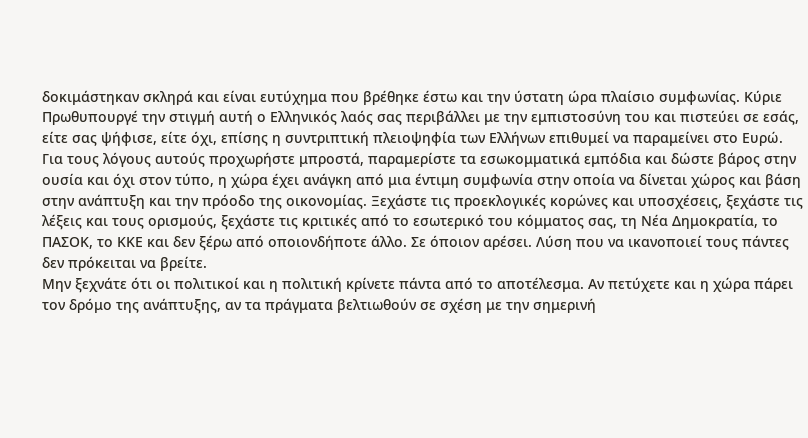δοκιμάστηκαν σκληρά και είναι ευτύχημα που βρέθηκε έστω και την ύστατη ώρα πλαίσιο συμφωνίας. Κύριε Πρωθυπουργέ την στιγμή αυτή ο Ελληνικός λαός σας περιβάλλει με την εμπιστοσύνη του και πιστεύει σε εσάς, είτε σας ψήφισε, είτε όχι, επίσης η συντριπτική πλειοψηφία των Ελλήνων επιθυμεί να παραμείνει στο Ευρώ.
Για τους λόγους αυτούς προχωρήστε μπροστά, παραμερίστε τα εσωκομματικά εμπόδια και δώστε βάρος στην ουσία και όχι στον τύπο, η χώρα έχει ανάγκη από μια έντιμη συμφωνία στην οποία να δίνεται χώρος και βάση στην ανάπτυξη και την πρόοδο της οικονομίας. Ξεχάστε τις προεκλογικές κορώνες και υποσχέσεις, ξεχάστε τις λέξεις και τους ορισμούς, ξεχάστε τις κριτικές από το εσωτερικό του κόμματος σας, τη Νέα Δημοκρατία, το ΠΑΣΟΚ, το ΚΚΕ και δεν ξέρω από οποιονδήποτε άλλο. Σε όποιον αρέσει. Λύση που να ικανοποιεί τους πάντες δεν πρόκειται να βρείτε.
Μην ξεχνάτε ότι οι πολιτικοί και η πολιτική κρίνετε πάντα από το αποτέλεσμα. Αν πετύχετε και η χώρα πάρει τον δρόμο της ανάπτυξης, αν τα πράγματα βελτιωθούν σε σχέση με την σημερινή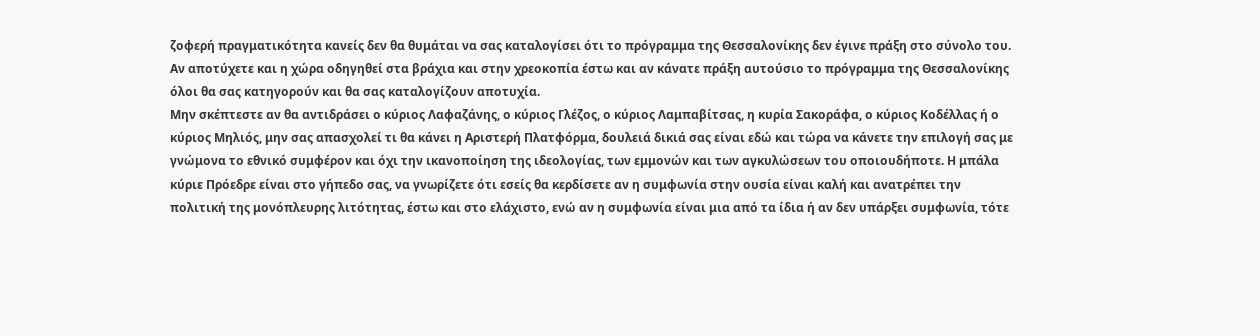ζοφερή πραγματικότητα κανείς δεν θα θυμάται να σας καταλογίσει ότι το πρόγραμμα της Θεσσαλονίκης δεν έγινε πράξη στο σύνολο του. Αν αποτύχετε και η χώρα οδηγηθεί στα βράχια και στην χρεοκοπία έστω και αν κάνατε πράξη αυτούσιο το πρόγραμμα της Θεσσαλονίκης όλοι θα σας κατηγορούν και θα σας καταλογίζουν αποτυχία.
Μην σκέπτεστε αν θα αντιδράσει ο κύριος Λαφαζάνης, ο κύριος Γλέζος, ο κύριος Λαμπαβίτσας, η κυρία Σακοράφα, ο κύριος Κοδέλλας ή ο κύριος Μηλιός, μην σας απασχολεί τι θα κάνει η Αριστερή Πλατφόρμα, δουλειά δικιά σας είναι εδώ και τώρα να κάνετε την επιλογή σας με γνώμονα το εθνικό συμφέρον και όχι την ικανοποίηση της ιδεολογίας, των εμμονών και των αγκυλώσεων του οποιουδήποτε. Η μπάλα κύριε Πρόεδρε είναι στο γήπεδο σας, να γνωρίζετε ότι εσείς θα κερδίσετε αν η συμφωνία στην ουσία είναι καλή και ανατρέπει την πολιτική της μονόπλευρης λιτότητας, έστω και στο ελάχιστο, ενώ αν η συμφωνία είναι μια από τα ίδια ή αν δεν υπάρξει συμφωνία, τότε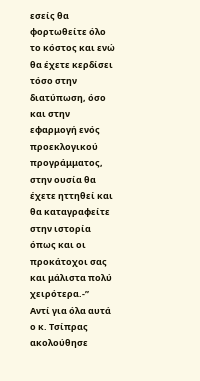εσείς θα φορτωθείτε όλο το κόστος και ενώ θα έχετε κερδίσει τόσο στην διατύπωση, όσο και στην εφαρμογή ενός προεκλογικού προγράμματος, στην ουσία θα έχετε ηττηθεί και θα καταγραφείτε στην ιστορία όπως και οι προκάτοχοι σας και μάλιστα πολύ χειρότερα.-”
Αντί για όλα αυτά ο κ. Τσίπρας ακολούθησε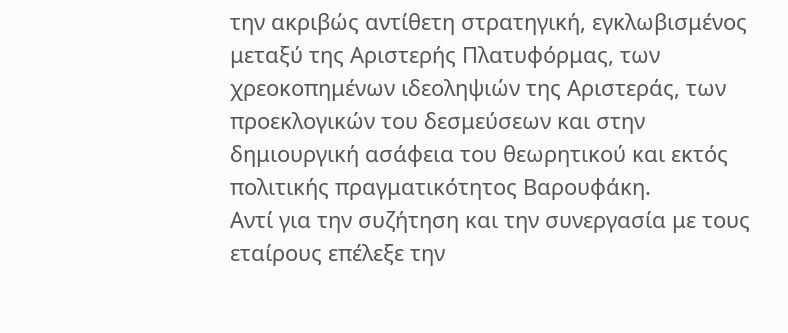την ακριβώς αντίθετη στρατηγική, εγκλωβισμένος μεταξύ της Αριστερής Πλατυφόρμας, των χρεοκοπημένων ιδεοληψιών της Αριστεράς, των προεκλογικών του δεσμεύσεων και στην δημιουργική ασάφεια του θεωρητικού και εκτός πολιτικής πραγματικότητος Βαρουφάκη.
Αντί για την συζήτηση και την συνεργασία με τους εταίρους επέλεξε την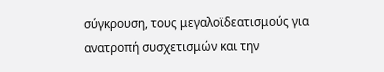σύγκρουση, τους μεγαλοϊδεατισμούς για ανατροπή συσχετισμών και την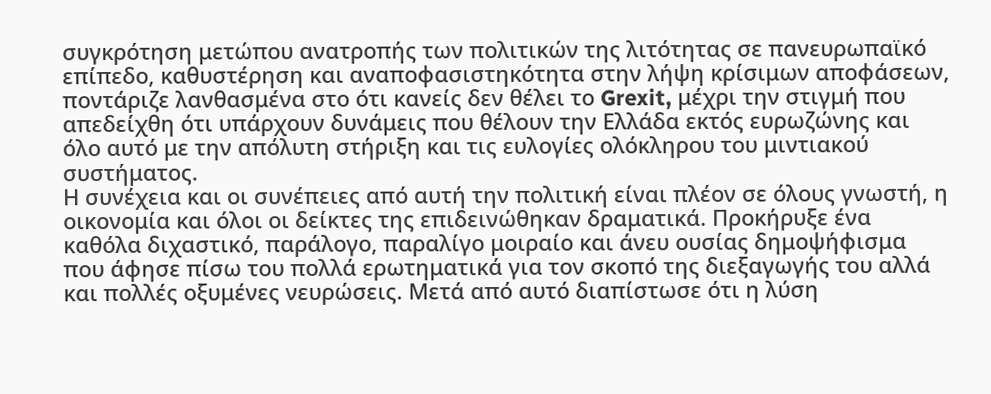συγκρότηση μετώπου ανατροπής των πολιτικών της λιτότητας σε πανευρωπαϊκό επίπεδο, καθυστέρηση και αναποφασιστηκότητα στην λήψη κρίσιμων αποφάσεων, ποντάριζε λανθασμένα στο ότι κανείς δεν θέλει το Grexit, μέχρι την στιγμή που απεδείχθη ότι υπάρχουν δυνάμεις που θέλουν την Ελλάδα εκτός ευρωζώνης και όλο αυτό με την απόλυτη στήριξη και τις ευλογίες ολόκληρου του μιντιακού συστήματος.
Η συνέχεια και οι συνέπειες από αυτή την πολιτική είναι πλέον σε όλους γνωστή, η οικονομία και όλοι οι δείκτες της επιδεινώθηκαν δραματικά. Προκήρυξε ένα καθόλα διχαστικό, παράλογο, παραλίγο μοιραίο και άνευ ουσίας δημοψήφισμα που άφησε πίσω του πολλά ερωτηματικά για τον σκοπό της διεξαγωγής του αλλά και πολλές οξυμένες νευρώσεις. Μετά από αυτό διαπίστωσε ότι η λύση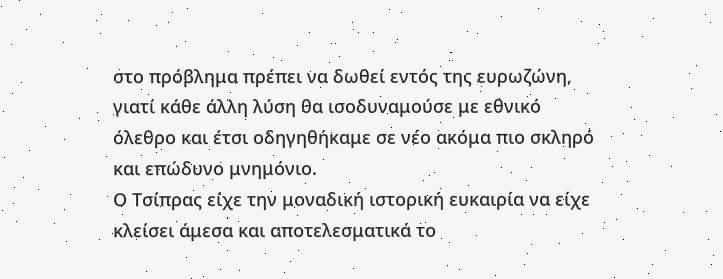στο πρόβλημα πρέπει να δωθεί εντός της ευρωζώνη, γιατί κάθε άλλη λύση θα ισοδυναμούσε με εθνικό όλεθρο και έτσι οδηγηθήκαμε σε νέο ακόμα πιο σκληρό και επώδυνο μνημόνιο.
Ο Τσίπρας είχε την μοναδική ιστορική ευκαιρία να είχε κλείσει άμεσα και αποτελεσματικά το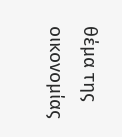θέμα της οικονομίας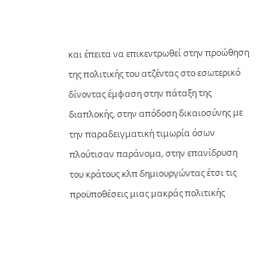και έπειτα να επικεντρωθεί στην προώθηση της πολιτικής του ατζέντας στο εσωτερικό δίνοντας έμφαση στην πάταξη της διαπλοκής, στην απόδοση δικαιοσύνης με την παραδειγματική τιμωρία όσων πλούτισαν παράνομα, στην επανίδρυση του κράτους κλπ δημιουργώντας έτσι τις προϋποθέσεις μιας μακράς πολιτικής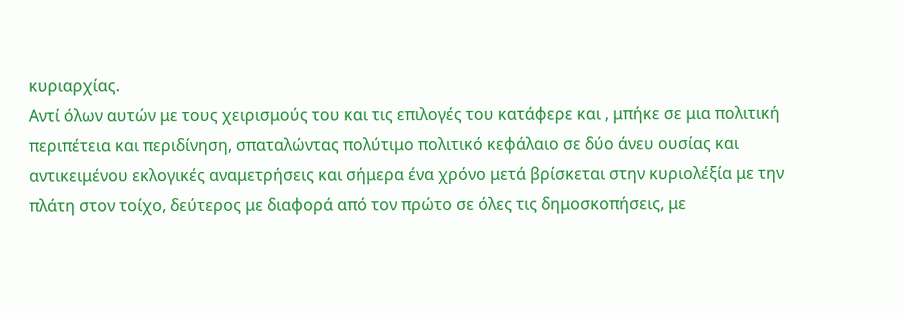κυριαρχίας.
Αντί όλων αυτών με τους χειρισμούς του και τις επιλογές του κατάφερε και , μπήκε σε μια πολιτική περιπέτεια και περιδίνηση, σπαταλώντας πολύτιμο πολιτικό κεφάλαιο σε δύο άνευ ουσίας και αντικειμένου εκλογικές αναμετρήσεις και σήμερα ένα χρόνο μετά βρίσκεται στην κυριολέξία με την πλάτη στον τοίχο, δεύτερος με διαφορά από τον πρώτο σε όλες τις δημοσκοπήσεις, με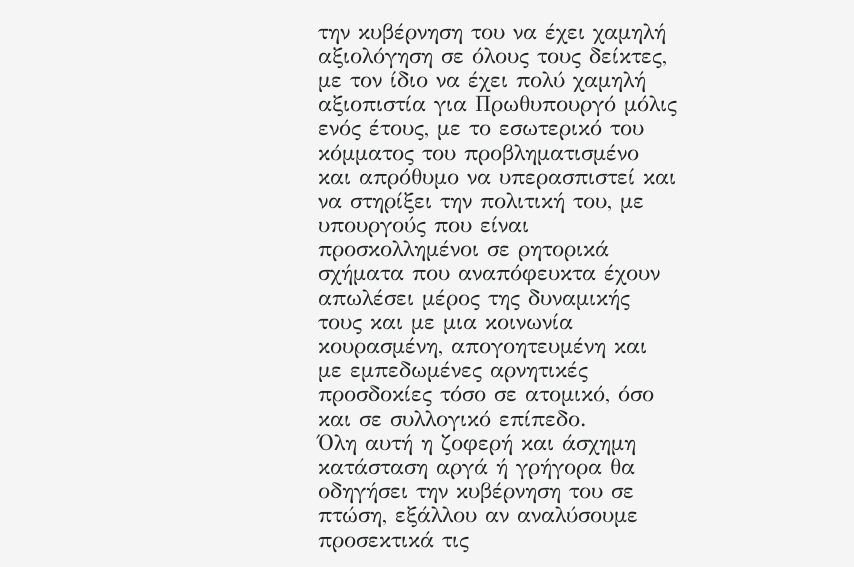την κυβέρνηση του να έχει χαμηλή αξιολόγηση σε όλους τους δείκτες, με τον ίδιο να έχει πολύ χαμηλή αξιοπιστία για Πρωθυπουργό μόλις ενός έτους, με το εσωτερικό του κόμματος του προβληματισμένο και απρόθυμο να υπερασπιστεί και να στηρίξει την πολιτική του, με υπουργούς που είναι προσκολλημένοι σε ρητορικά σχήματα που αναπόφευκτα έχουν απωλέσει μέρος της δυναμικής τους και με μια κοινωνία κουρασμένη, απογοητευμένη και με εμπεδωμένες αρνητικές προσδοκίες τόσο σε ατομικό, όσο και σε συλλογικό επίπεδο.
Όλη αυτή η ζοφερή και άσχημη κατάσταση αργά ή γρήγορα θα οδηγήσει την κυβέρνηση του σε πτώση, εξάλλου αν αναλύσουμε προσεκτικά τις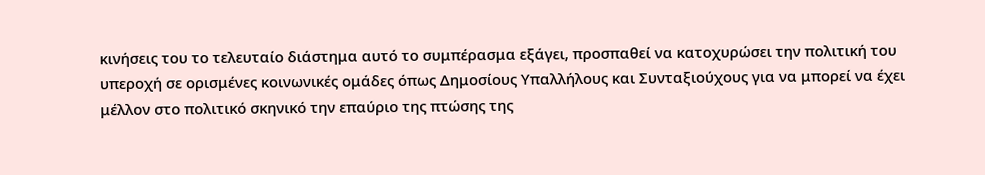κινήσεις του το τελευταίο διάστημα αυτό το συμπέρασμα εξάγει, προσπαθεί να κατοχυρώσει την πολιτική του υπεροχή σε ορισμένες κοινωνικές ομάδες όπως Δημοσίους Υπαλλήλους και Συνταξιούχους για να μπορεί να έχει μέλλον στο πολιτικό σκηνικό την επαύριο της πτώσης της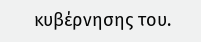κυβέρνησης του.